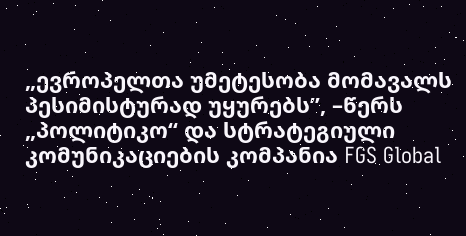„ევროპელთა უმეტესობა მომავალს პესიმისტურად უყურებს”, –წერს „პოლიტიკო“ და სტრატეგიული კომუნიკაციების კომპანია FGS Global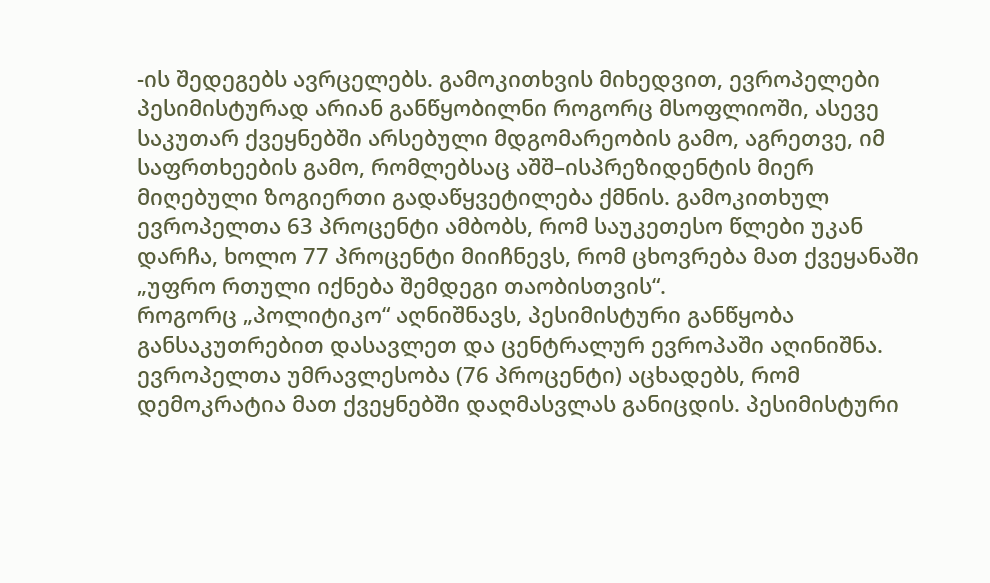-ის შედეგებს ავრცელებს. გამოკითხვის მიხედვით, ევროპელები პესიმისტურად არიან განწყობილნი როგორც მსოფლიოში, ასევე საკუთარ ქვეყნებში არსებული მდგომარეობის გამო, აგრეთვე, იმ საფრთხეების გამო, რომლებსაც აშშ–ისპრეზიდენტის მიერ მიღებული ზოგიერთი გადაწყვეტილება ქმნის. გამოკითხულ ევროპელთა 63 პროცენტი ამბობს, რომ საუკეთესო წლები უკან დარჩა, ხოლო 77 პროცენტი მიიჩნევს, რომ ცხოვრება მათ ქვეყანაში „უფრო რთული იქნება შემდეგი თაობისთვის“.
როგორც „პოლიტიკო“ აღნიშნავს, პესიმისტური განწყობა განსაკუთრებით დასავლეთ და ცენტრალურ ევროპაში აღინიშნა. ევროპელთა უმრავლესობა (76 პროცენტი) აცხადებს, რომ დემოკრატია მათ ქვეყნებში დაღმასვლას განიცდის. პესიმისტური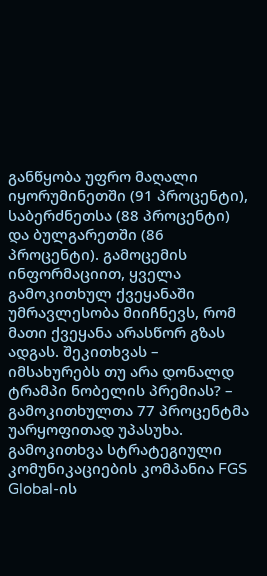განწყობა უფრო მაღალი იყორუმინეთში (91 პროცენტი), საბერძნეთსა (88 პროცენტი) და ბულგარეთში (86 პროცენტი). გამოცემის ინფორმაციით, ყველა გამოკითხულ ქვეყანაში უმრავლესობა მიიჩნევს, რომ მათი ქვეყანა არასწორ გზას ადგას. შეკითხვას – იმსახურებს თუ არა დონალდ ტრამპი ნობელის პრემიას? – გამოკითხულთა 77 პროცენტმა უარყოფითად უპასუხა. გამოკითხვა სტრატეგიული კომუნიკაციების კომპანია FGS Global-ის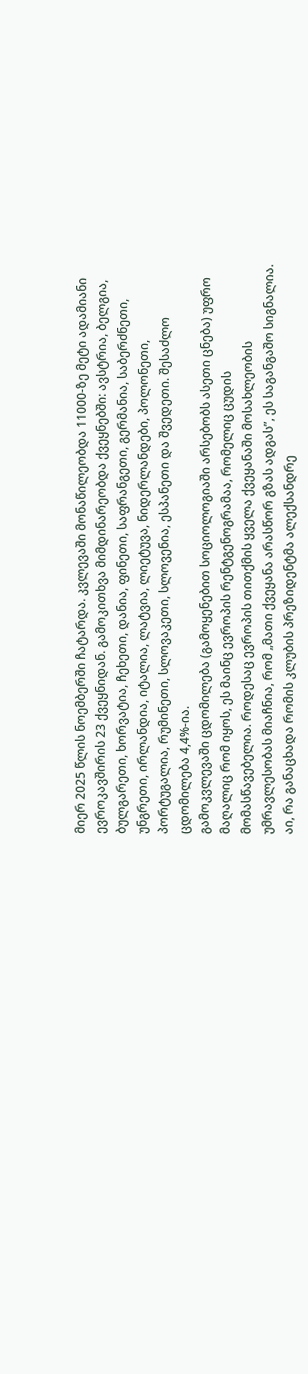მიერ 2025 წლის ნოემბერში ჩატარდა. კვლევაში მონაწილეობდა 11000-ზე მეტი ადამიანი ევროკავშირის 23 ქვეყნიდან. გამოკითხვა მიმდინარეობდა ქვეყნებში: ავსტრია, ბელგია, ბულგარეთი, ხორვატია, ჩეხეთი, დანია, ფინეთი, საფრანგეთი, გერმანია, საბერძნეთი, უნგრეთი, ირლანდია, იტალია, ლატვია, ლიეტუვა, ნიდერლანდები, პოლონეთი, პორტუგალია, რუმინეთი, სლოვაკეთი, სლოვენია, ესპანეთი და შვედეთი. შესაძლო ცდომილება 4,4%-ია.
გამოკვლევაში ცდომილება (გამოყენებით სოციოლოგიაში არსებობს ასეთი ცნება) უფრო მაღალიც რომ იყოს, ეს მაინც ევროპის რენტგენოგრამაა, რომელიც ცუდის მომასწავებელია. როდესაც ევროპის თითქმის ყველა ქვეყანაში მოსახლეობის უმრავლესობას მიაჩნია, რომ „მათი ქვეყანა არასწორ გზას ადგას”, ეს საგანგაშო სიგნალია. აი, რა განაცხადა რომის კლუბის პრეზიდენტმა ალექსანდრე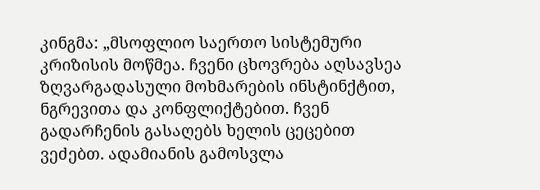კინგმა: „მსოფლიო საერთო სისტემური კრიზისის მოწმეა. ჩვენი ცხოვრება აღსავსეა ზღვარგადასული მოხმარების ინსტინქტით, ნგრევითა და კონფლიქტებით. ჩვენ გადარჩენის გასაღებს ხელის ცეცებით ვეძებთ. ადამიანის გამოსვლა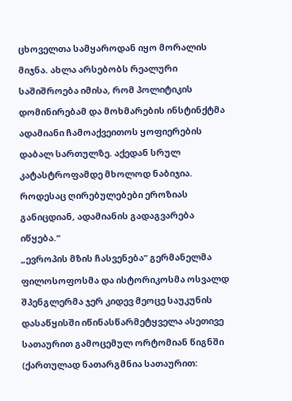ცხოველთა სამყაროდან იყო მორალის მიჯნა. ახლა არსებობს რეალური საშიშროება იმისა, რომ პოლიტიკის დომინირებამ და მოხმარების ინსტინქტმა ადამიანი ჩამოაქვეითოს ყოფიერების დაბალ სართულზე. აქედან სრულ კატასტროფამდე მხოლოდ ნაბიჯია. როდესაც ღირებულებები ეროზიას განიცდიან, ადამიანის გადაგვარება იწყება.”
„ევროპის მზის ჩასვენება” გერმანელმა ფილოსოფოსმა და ისტორიკოსმა ოსვალდ შპენგლერმა ჯერ კიდევ მეოცე საუკუნის დასაწყისში იწინასწარმეტყველა ასეთივე სათაურით გამოცემულ ორტომიან წიგნში (ქართულად ნათარგმნია სათაურით: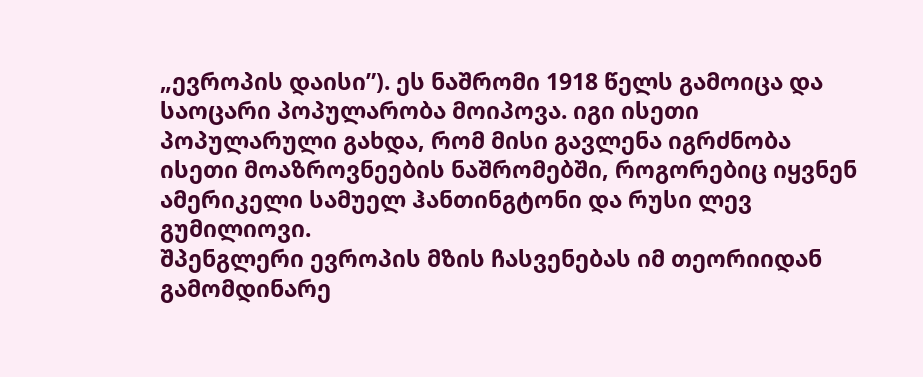„ევროპის დაისი”). ეს ნაშრომი 1918 წელს გამოიცა და საოცარი პოპულარობა მოიპოვა. იგი ისეთი პოპულარული გახდა, რომ მისი გავლენა იგრძნობა ისეთი მოაზროვნეების ნაშრომებში, როგორებიც იყვნენ ამერიკელი სამუელ ჰანთინგტონი და რუსი ლევ გუმილიოვი.
შპენგლერი ევროპის მზის ჩასვენებას იმ თეორიიდან გამომდინარე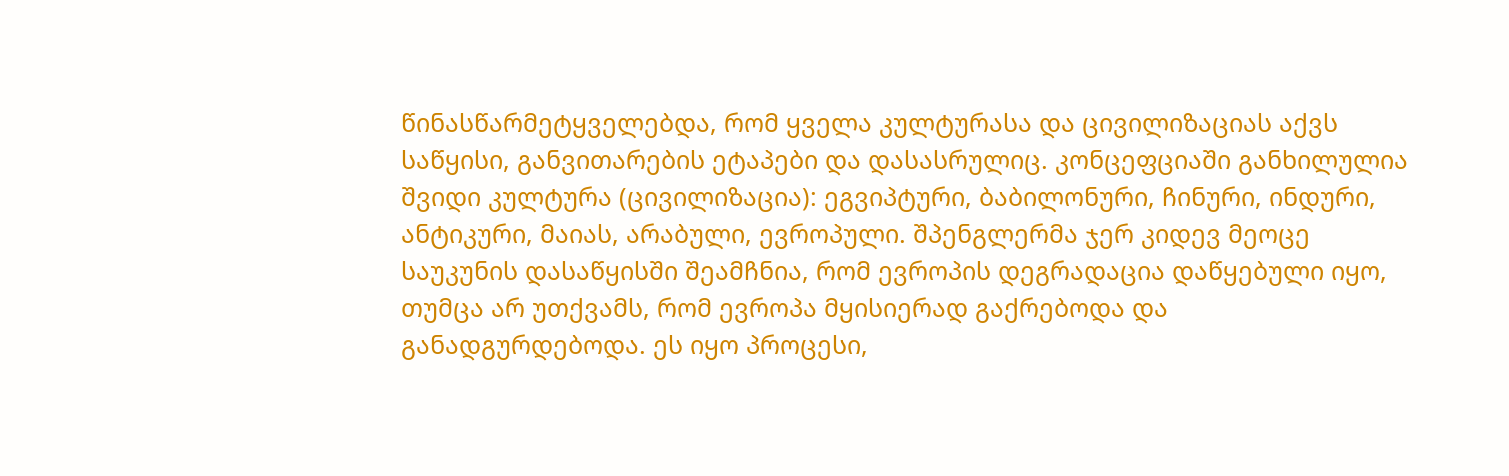წინასწარმეტყველებდა, რომ ყველა კულტურასა და ცივილიზაციას აქვს საწყისი, განვითარების ეტაპები და დასასრულიც. კონცეფციაში განხილულია შვიდი კულტურა (ცივილიზაცია): ეგვიპტური, ბაბილონური, ჩინური, ინდური, ანტიკური, მაიას, არაბული, ევროპული. შპენგლერმა ჯერ კიდევ მეოცე საუკუნის დასაწყისში შეამჩნია, რომ ევროპის დეგრადაცია დაწყებული იყო, თუმცა არ უთქვამს, რომ ევროპა მყისიერად გაქრებოდა და განადგურდებოდა. ეს იყო პროცესი,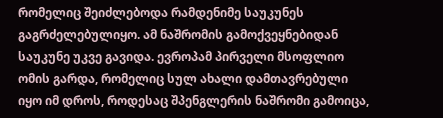რომელიც შეიძლებოდა რამდენიმე საუკუნეს გაგრძელებულიყო. ამ ნაშრომის გამოქვეყნებიდან საუკუნე უკვე გავიდა. ევროპამ პირველი მსოფლიო ომის გარდა, რომელიც სულ ახალი დამთავრებული იყო იმ დროს, როდესაც შპენგლერის ნაშრომი გამოიცა,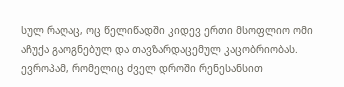სულ რაღაც, ოც წელიწადში კიდევ ერთი მსოფლიო ომი აჩუქა გაოგნებულ და თავზარდაცემულ კაცობრიობას.
ევროპამ, რომელიც ძველ დროში რენესანსით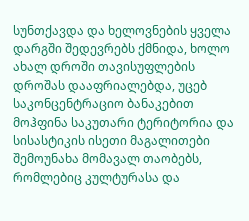სუნთქავდა და ხელოვნების ყველა დარგში შედევრებს ქმნიდა, ხოლო ახალ დროში თავისუფლების დროშას დააფრიალებდა, უცებ საკონცენტრაციო ბანაკებით მოჰფინა საკუთარი ტერიტორია და სისასტიკის ისეთი მაგალითები შემოუნახა მომავალ თაობებს, რომლებიც კულტურასა და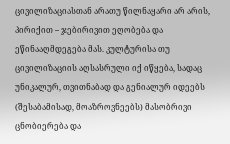ცივილიზაციასთან არათუ წილნაყარი არ არის, პირიქით – ჯებირივით ეღობება და ეწინააღმდეგება მას. კულტურისა თუ ცივილიზაციის აღსასრული იქ იწყება, სადაც უნიკალურ, თვითნაბად და გენიალურ იდეებს (შესაბამისად, მოაზროვნეებს) მასობრივი ცნობიერება და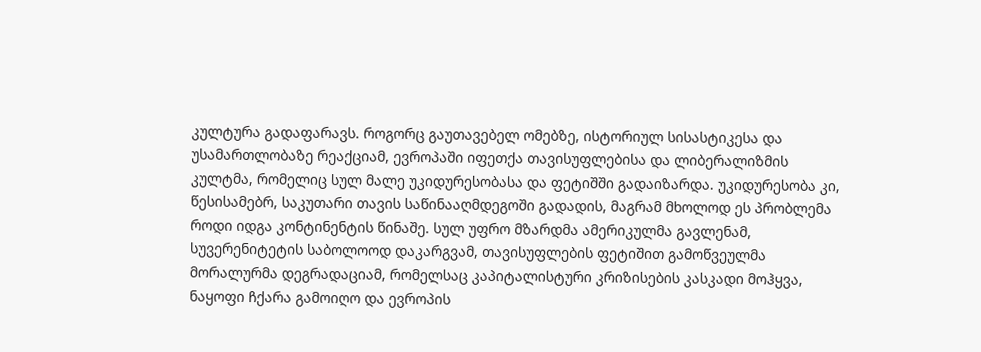კულტურა გადაფარავს. როგორც გაუთავებელ ომებზე, ისტორიულ სისასტიკესა და უსამართლობაზე რეაქციამ, ევროპაში იფეთქა თავისუფლებისა და ლიბერალიზმის კულტმა, რომელიც სულ მალე უკიდურესობასა და ფეტიშში გადაიზარდა. უკიდურესობა კი, წესისამებრ, საკუთარი თავის საწინააღმდეგოში გადადის, მაგრამ მხოლოდ ეს პრობლემა როდი იდგა კონტინენტის წინაშე. სულ უფრო მზარდმა ამერიკულმა გავლენამ, სუვერენიტეტის საბოლოოდ დაკარგვამ, თავისუფლების ფეტიშით გამოწვეულმა მორალურმა დეგრადაციამ, რომელსაც კაპიტალისტური კრიზისების კასკადი მოჰყვა, ნაყოფი ჩქარა გამოიღო და ევროპის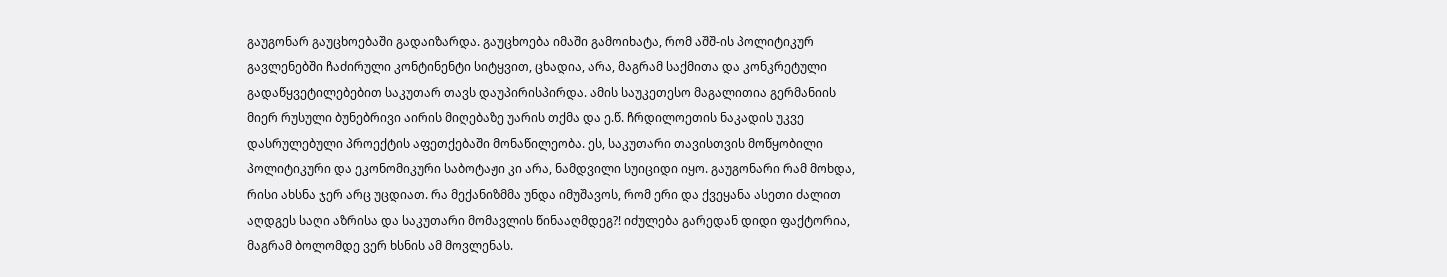გაუგონარ გაუცხოებაში გადაიზარდა. გაუცხოება იმაში გამოიხატა, რომ აშშ-ის პოლიტიკურ გავლენებში ჩაძირული კონტინენტი სიტყვით, ცხადია, არა, მაგრამ საქმითა და კონკრეტული გადაწყვეტილებებით საკუთარ თავს დაუპირისპირდა. ამის საუკეთესო მაგალითია გერმანიის მიერ რუსული ბუნებრივი აირის მიღებაზე უარის თქმა და ე.წ. ჩრდილოეთის ნაკადის უკვე დასრულებული პროექტის აფეთქებაში მონაწილეობა. ეს, საკუთარი თავისთვის მოწყობილი პოლიტიკური და ეკონომიკური საბოტაჟი კი არა, ნამდვილი სუიციდი იყო. გაუგონარი რამ მოხდა, რისი ახსნა ჯერ არც უცდიათ. რა მექანიზმმა უნდა იმუშავოს, რომ ერი და ქვეყანა ასეთი ძალით აღდგეს საღი აზრისა და საკუთარი მომავლის წინააღმდეგ?! იძულება გარედან დიდი ფაქტორია, მაგრამ ბოლომდე ვერ ხსნის ამ მოვლენას.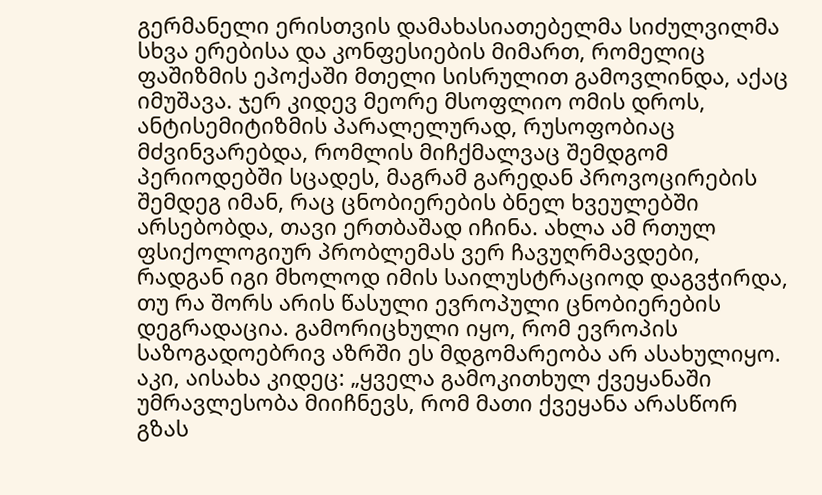გერმანელი ერისთვის დამახასიათებელმა სიძულვილმა სხვა ერებისა და კონფესიების მიმართ, რომელიც ფაშიზმის ეპოქაში მთელი სისრულით გამოვლინდა, აქაც იმუშავა. ჯერ კიდევ მეორე მსოფლიო ომის დროს, ანტისემიტიზმის პარალელურად, რუსოფობიაც მძვინვარებდა, რომლის მიჩქმალვაც შემდგომ პერიოდებში სცადეს, მაგრამ გარედან პროვოცირების შემდეგ იმან, რაც ცნობიერების ბნელ ხვეულებში არსებობდა, თავი ერთბაშად იჩინა. ახლა ამ რთულ ფსიქოლოგიურ პრობლემას ვერ ჩავუღრმავდები, რადგან იგი მხოლოდ იმის საილუსტრაციოდ დაგვჭირდა, თუ რა შორს არის წასული ევროპული ცნობიერების დეგრადაცია. გამორიცხული იყო, რომ ევროპის საზოგადოებრივ აზრში ეს მდგომარეობა არ ასახულიყო. აკი, აისახა კიდეც: „ყველა გამოკითხულ ქვეყანაში უმრავლესობა მიიჩნევს, რომ მათი ქვეყანა არასწორ გზას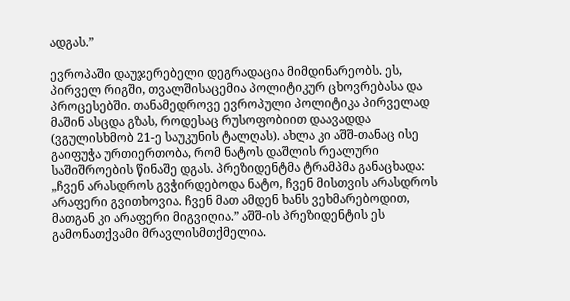ადგას.”

ევროპაში დაუჯერებელი დეგრადაცია მიმდინარეობს. ეს, პირველ რიგში, თვალშისაცემია პოლიტიკურ ცხოვრებასა და პროცესებში. თანამედროვე ევროპული პოლიტიკა პირველად მაშინ ასცდა გზას, როდესაც რუსოფობიით დაავადდა (ვგულისხმობ 21-ე საუკუნის ტალღას). ახლა კი აშშ-თანაც ისე გაიფუჭა ურთიერთობა, რომ ნატოს დაშლის რეალური საშიშროების წინაშე დგას. პრეზიდენტმა ტრამპმა განაცხადა: „ჩვენ არასდროს გვჭირდებოდა ნატო, ჩვენ მისთვის არასდროს არაფერი გვითხოვია. ჩვენ მათ ამდენ ხანს ვეხმარებოდით, მათგან კი არაფერი მიგვიღია.” აშშ-ის პრეზიდენტის ეს გამონათქვამი მრავლისმთქმელია.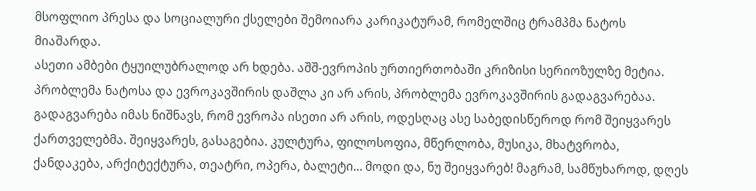მსოფლიო პრესა და სოციალური ქსელები შემოიარა კარიკატურამ, რომელშიც ტრამპმა ნატოს მიაშარდა.
ასეთი ამბები ტყუილუბრალოდ არ ხდება. აშშ-ევროპის ურთიერთობაში კრიზისი სერიოზულზე მეტია. პრობლემა ნატოსა და ევროკავშირის დაშლა კი არ არის, პრობლემა ევროკავშირის გადაგვარებაა. გადაგვარება იმას ნიშნავს, რომ ევროპა ისეთი არ არის, ოდესღაც ასე საბედისწეროდ რომ შეიყვარეს ქართველებმა. შეიყვარეს, გასაგებია. კულტურა, ფილოსოფია, მწერლობა, მუსიკა, მხატვრობა, ქანდაკება, არქიტექტურა, თეატრი, ოპერა, ბალეტი… მოდი და, ნუ შეიყვარებ! მაგრამ, სამწუხაროდ, დღეს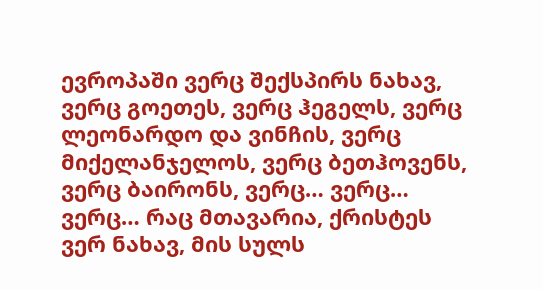ევროპაში ვერც შექსპირს ნახავ, ვერც გოეთეს, ვერც ჰეგელს, ვერც ლეონარდო და ვინჩის, ვერც მიქელანჯელოს, ვერც ბეთჰოვენს, ვერც ბაირონს, ვერც… ვერც… ვერც… რაც მთავარია, ქრისტეს ვერ ნახავ, მის სულს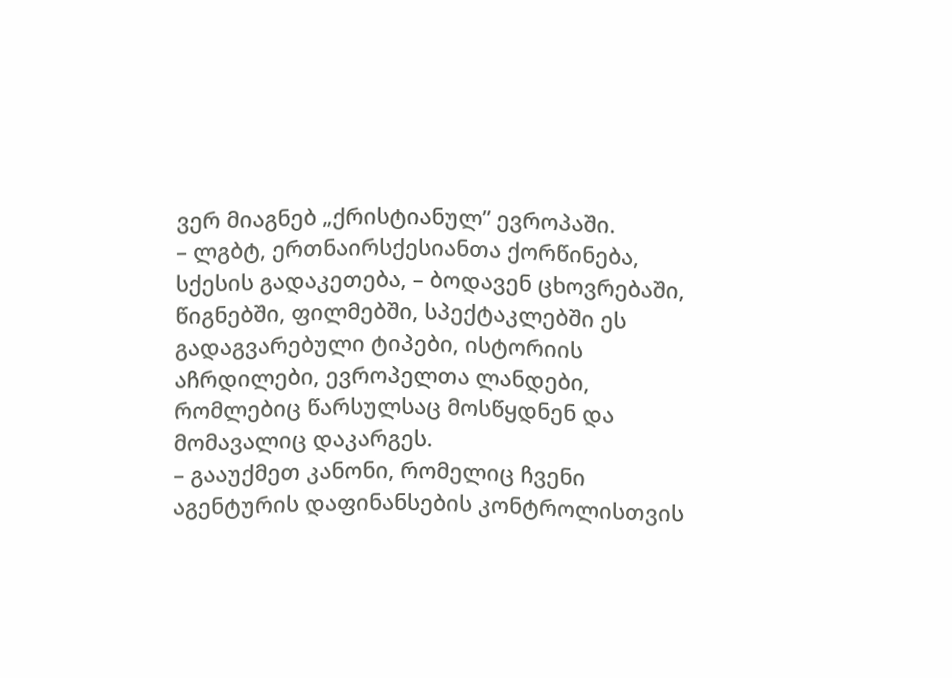ვერ მიაგნებ „ქრისტიანულ” ევროპაში.
– ლგბტ, ერთნაირსქესიანთა ქორწინება, სქესის გადაკეთება, – ბოდავენ ცხოვრებაში, წიგნებში, ფილმებში, სპექტაკლებში ეს გადაგვარებული ტიპები, ისტორიის აჩრდილები, ევროპელთა ლანდები, რომლებიც წარსულსაც მოსწყდნენ და მომავალიც დაკარგეს.
– გააუქმეთ კანონი, რომელიც ჩვენი აგენტურის დაფინანსების კონტროლისთვის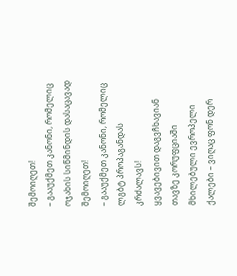შემოიღეთ!
– გააუქმეთ კანონი, რომელიც ოჯახის სიწმინდის დასაცავად შემოიღეთ!
– გააუქმეთ კანონი, რომელიც ლგბტ პროპაგანდას კრძალავს!
ყვავებივით დაგვჩხავიან თავზე კორუფციაში მხილებული ევროპელი ქალები – ვიღაც ფონ დერ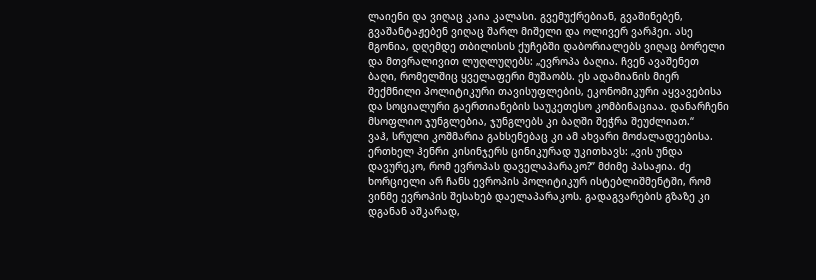ლაიენი და ვიღაც კაია კალასი. გვემუქრებიან, გვაშინებენ, გვაშანტაჟებენ ვიღაც შარლ მიშელი და ოლივერ ვარჰეი. ასე მგონია, დღემდე თბილისის ქუჩებში დაბორიალებს ვიღაც ბორელი და მთვრალივით ლუღლუღებს: „ევროპა ბაღია. ჩვენ ავაშენეთ ბაღი, რომელშიც ყველაფერი მუშაობს. ეს ადამიანის მიერ შექმნილი პოლიტიკური თავისუფლების, ეკონომიკური აყვავებისა და სოციალური გაერთიანების საუკეთესო კომბინაციაა. დანარჩენი მსოფლიო ჯუნგლებია, ჯუნგლებს კი ბაღში შეჭრა შეუძლიათ.“
ვაჰ, სრული კოშმარია გახსენებაც კი ამ ახვარი მოძალადეებისა.
ერთხელ ჰენრი კისინჯერს ცინიკურად უკითხავს: „ვის უნდა დავურეკო, რომ ევროპას დაველაპარაკო?” მძიმე პასაჟია. ძე ხორციელი არ ჩანს ევროპის პოლიტიკურ ისტებლიშმენტში, რომ ვინმე ევროპის შესახებ დაელაპარაკოს. გადაგვარების გზაზე კი დგანან აშკარად,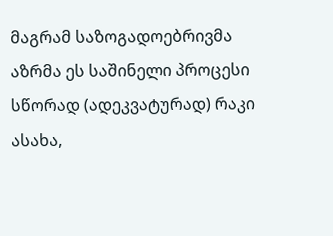მაგრამ საზოგადოებრივმა აზრმა ეს საშინელი პროცესი სწორად (ადეკვატურად) რაკი ასახა,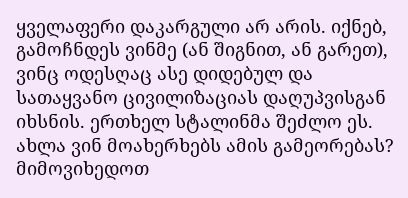ყველაფერი დაკარგული არ არის. იქნებ, გამოჩნდეს ვინმე (ან შიგნით, ან გარეთ), ვინც ოდესღაც ასე დიდებულ და სათაყვანო ცივილიზაციას დაღუპვისგან იხსნის. ერთხელ სტალინმა შეძლო ეს. ახლა ვინ მოახერხებს ამის გამეორებას? მიმოვიხედოთ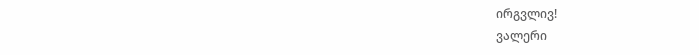ირგვლივ!
ვალერი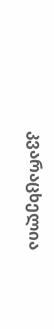კვარაცხელია